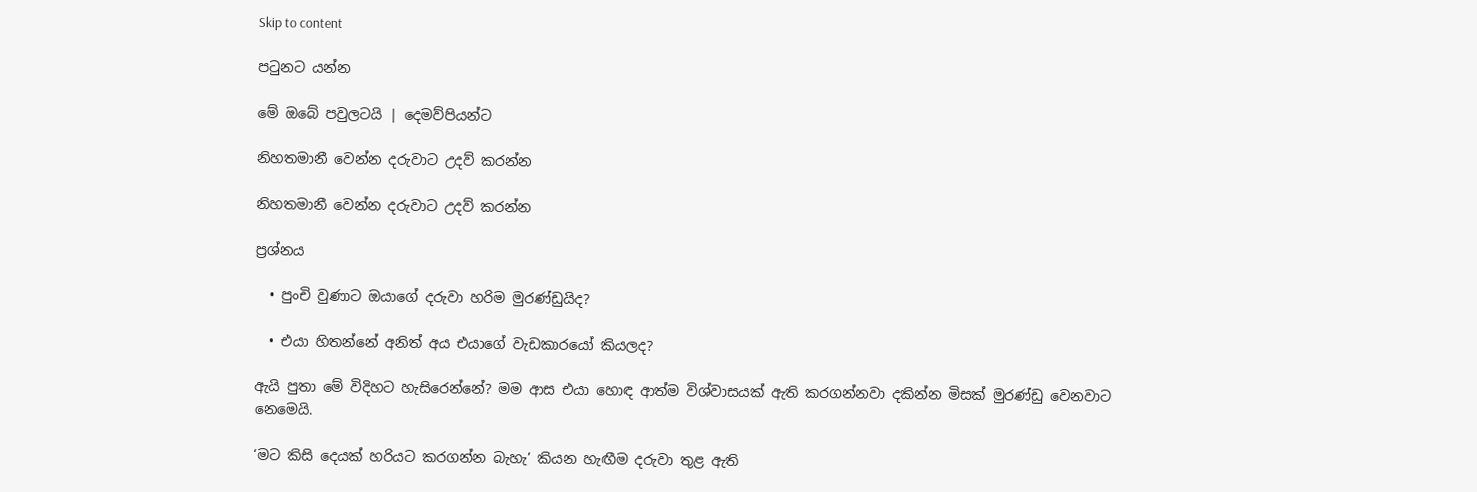Skip to content

පටුනට යන්න

මේ ඔබේ පවුලටයි | දෙමව්පියන්ට

නිහතමානී වෙන්න දරුවාට උදව් කරන්න

නිහතමානී වෙන්න දරුවාට උදව් කරන්න

ප්‍රශ්නය

  • පුංචි වුණාට ඔයාගේ දරුවා හරිම මුරණ්ඩුයිද?

  • එයා හිතන්නේ අනිත් අය එයාගේ වැඩකාරයෝ කියලද?

ඇයි පුතා මේ විදිහට හැසිරෙන්නේ? මම ආස එයා හොඳ ආත්ම විශ්වාසයක් ඇති කරගන්නවා දකින්න මිසක් මුරණ්ඩු වෙනවාට නෙමෙයි.

‘මට කිසි දෙයක් හරියට කරගන්න බැහැ’ කියන හැඟීම දරුවා තුළ ඇති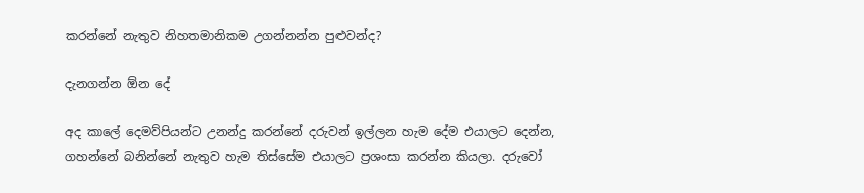කරන්නේ නැතුව නිහතමානිකම උගන්නන්න පුළුවන්ද?

දැනගන්න ඕන දේ

අද කාලේ දෙමව්පියන්ට උනන්දු කරන්නේ දරුවන් ඉල්ලන හැම දේම එයාලට දෙන්න, ගහන්නේ බනින්නේ නැතුව හැම තිස්සේම එයාලට ප්‍රශංසා කරන්න කියලා. දරුවෝ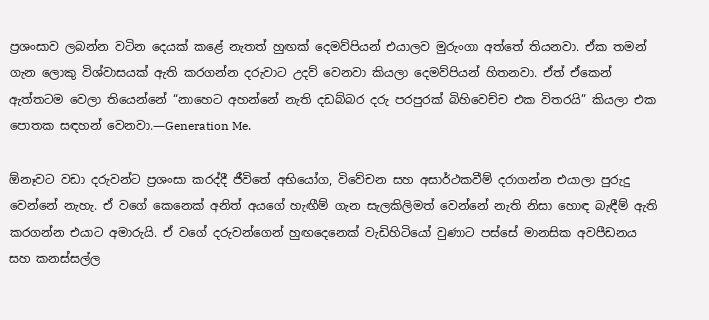ප්‍රශංසාව ලබන්න වටින දෙයක් කළේ නැතත් හුඟක් දෙමව්පියන් එයාලව මුරුංගා අත්තේ තියනවා. ඒක තමන් ගැන ලොකු විශ්වාසයක් ඇති කරගන්න දරුවාට උදව් වෙනවා කියලා දෙමව්පියන් හිතනවා. ඒත් ඒකෙන් ඇත්තටම වෙලා තියෙන්නේ “නාහෙට අහන්නේ නැති දඩබ්බර දරු පරපුරක් බිහිවෙච්ච එක විතරයි” කියලා එක පොතක සඳහන් වෙනවා.—Generation Me.

ඕනෑවට වඩා දරුවන්ට ප්‍රශංසා කරද්දී ජීවිතේ අභියෝග, විවේචන සහ අසාර්ථකවීම් දරාගන්න එයාලා පුරුදු වෙන්නේ නැහැ. ඒ වගේ කෙනෙක් අනිත් අයගේ හැඟීම් ගැන සැලකිලිමත් වෙන්නේ නැති නිසා හොඳ බැඳීම් ඇති කරගන්න එයාට අමාරුයි. ඒ වගේ දරුවන්ගෙන් හුඟදෙනෙක් වැඩිහිටියෝ වුණාට පස්සේ මානසික අවපීඩනය සහ කනස්සල්ල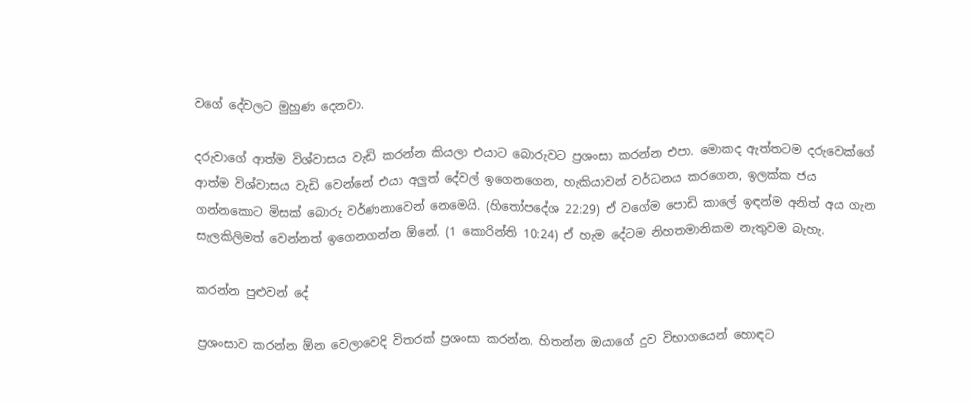වගේ දේවලට මුහුණ දෙනවා.

දරුවාගේ ආත්ම විශ්වාසය වැඩි කරන්න කියලා එයාට බොරුවට ප්‍රශංසා කරන්න එපා. මොකද ඇත්තටම දරුවෙක්ගේ ආත්ම විශ්වාසය වැඩි වෙන්නේ එයා අලුත් දේවල් ඉගෙනගෙන, හැකියාවන් වර්ධනය කරගෙන, ඉලක්ක ජය ගන්නකොට මිසක් බොරු වර්ණනාවෙන් නෙමෙයි. (හිතෝපදේශ 22:29) ඒ වගේම පොඩි කාලේ ඉඳන්ම අනිත් අය ගැන සැලකිලිමත් වෙන්නත් ඉගෙනගන්න ඕනේ. (1 කොරින්ති 10:24) ඒ හැම දේටම නිහතමානිකම නැතුවම බැහැ.

කරන්න පුළුවන් දේ

ප්‍රශංසාව කරන්න ඕන වෙලාවෙදි විතරක් ප්‍රශංසා කරන්න. හිතන්න ඔයාගේ දුව විභාගයෙන් හොඳට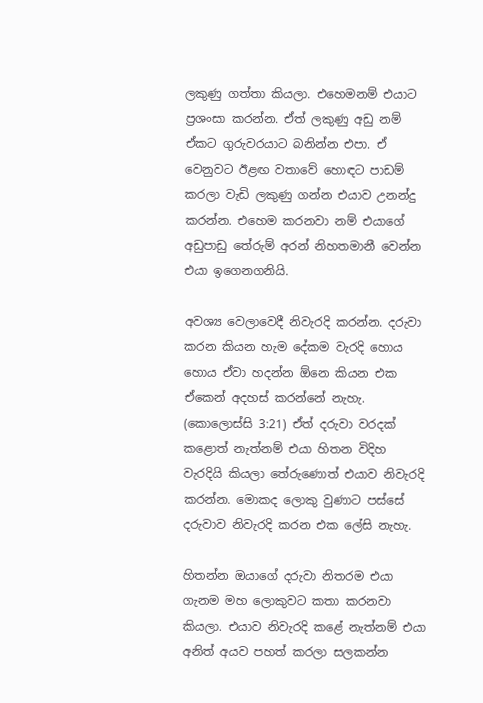ලකුණු ගත්තා කියලා. එහෙමනම් එයාට ප්‍රශංසා කරන්න. ඒත් ලකුණු අඩු නම් ඒකට ගුරුවරයාට බනින්න එපා. ඒ වෙනුවට ඊළඟ වතාවේ හොඳට පාඩම් කරලා වැඩි ලකුණු ගන්න එයාව උනන්දු කරන්න. එහෙම කරනවා නම් එයාගේ අඩුපාඩු තේරුම් අරන් නිහතමානී වෙන්න එයා ඉගෙනගනියි.

අවශ්‍ය වෙලාවෙදී නිවැරදි කරන්න. දරුවා කරන කියන හැම දේකම වැරදි හොය හොය ඒවා හදන්න ඕනෙ කියන එක ඒකෙන් අදහස් කරන්නේ නැහැ. (කොලොස්සි 3:21) ඒත් දරුවා වරදක් කළොත් නැත්නම් එයා හිතන විදිහ වැරදියි කියලා තේරුණොත් එයාව නිවැරදි කරන්න. මොකද ලොකු වුණාට පස්සේ දරුවාව නිවැරදි කරන එක ලේසි නැහැ.

හිතන්න ඔයාගේ දරුවා නිතරම එයා ගැනම මහ ලොකුවට කතා කරනවා කියලා. එයාව නිවැරදි කළේ නැත්නම් එයා අනිත් අයව පහත් කරලා සලකන්න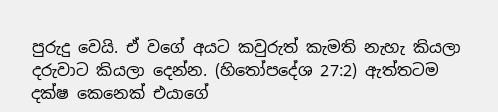පුරුදු වෙයි. ඒ වගේ අයට කවුරුත් කැමති නැහැ කියලා දරුවාට කියලා දෙන්න. (හිතෝපදේශ 27:2) ඇත්තටම දක්ෂ කෙනෙක් එයාගේ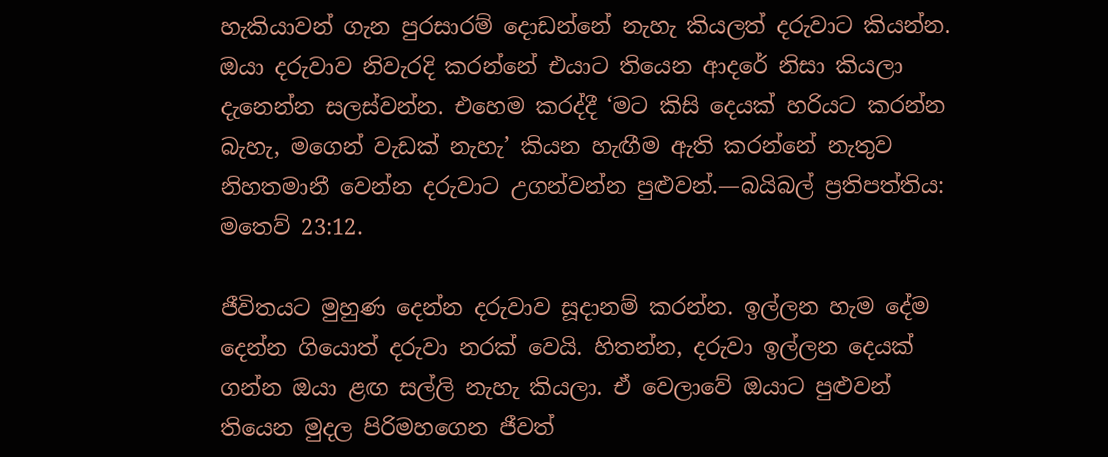හැකියාවන් ගැන පුරසාරම් දොඩන්නේ නැහැ කියලත් දරුවාට කියන්න. ඔයා දරුවාව නිවැරදි කරන්නේ එයාට තියෙන ආදරේ නිසා කියලා දැනෙන්න සලස්වන්න. එහෙම කරද්දී ‘මට කිසි දෙයක් හරියට කරන්න බැහැ, මගෙන් වැඩක් නැහැ’ කියන හැඟීම ඇති කරන්නේ නැතුව නිහතමානී වෙන්න දරුවාට උගන්වන්න පුළුවන්.—බයිබල් ප්‍රතිපත්තිය: මතෙව් 23:12.

ජීවිතයට මුහුණ දෙන්න දරුවාව සූදානම් කරන්න. ඉල්ලන හැම දේම දෙන්න ගියොත් දරුවා නරක් වෙයි. හිතන්න, දරුවා ඉල්ලන දෙයක් ගන්න ඔයා ළඟ සල්ලි නැහැ කියලා. ඒ වෙලාවේ ඔයාට පුළුවන් තියෙන මුදල පිරිමහගෙන ජීවත්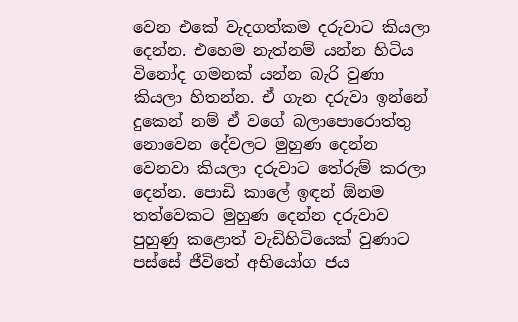වෙන එකේ වැදගත්කම දරුවාට කියලා දෙන්න. එහෙම නැත්නම් යන්න හිටිය විනෝද ගමනක් යන්න බැරි වුණා කියලා හිතන්න. ඒ ගැන දරුවා ඉන්නේ දුකෙන් නම් ඒ වගේ බලාපොරොත්තු නොවෙන දේවලට මුහුණ දෙන්න වෙනවා කියලා දරුවාට තේරුම් කරලා දෙන්න. පොඩි කාලේ ඉඳන් ඕනම තත්වෙකට මුහුණ දෙන්න දරුවාව පුහුණු කළොත් වැඩිහිටියෙක් වුණාට පස්සේ ජීවිතේ අභියෝග ජය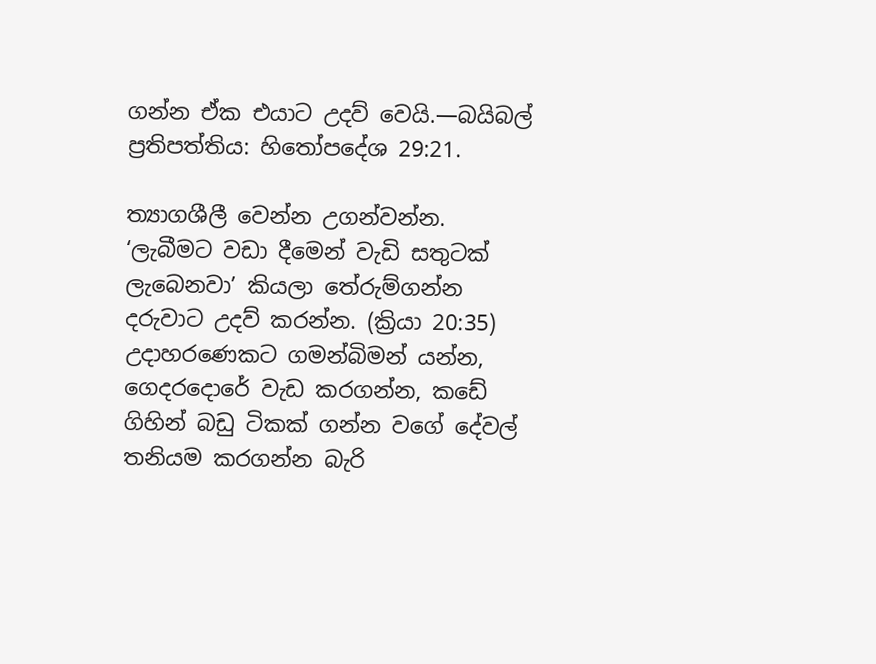ගන්න ඒක එයාට උදව් වෙයි.—බයිබල් ප්‍රතිපත්තිය: හිතෝපදේශ 29:21.

ත්‍යාගශීලී වෙන්න උගන්වන්න. ‘ලැබීමට වඩා දීමෙන් වැඩි සතුටක් ලැබෙනවා’ කියලා තේරුම්ගන්න දරුවාට උදව් කරන්න. (ක්‍රියා 20:35) උදාහරණෙකට ගමන්බිමන් යන්න, ගෙදරදොරේ වැඩ කරගන්න, කඩේ ගිහින් බඩු ටිකක් ගන්න වගේ දේවල් තනියම කරගන්න බැරි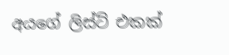අයගේ ලිස්ට් එකක්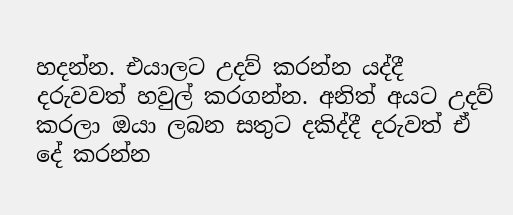හදන්න. එයාලට උදව් කරන්න යද්දී දරුවවත් හවුල් කරගන්න. අනිත් අයට උදව් කරලා ඔයා ලබන සතුට දකිද්දී දරුවත් ඒ දේ කරන්න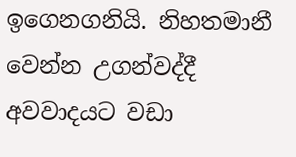ඉගෙනගනියි. නිහතමානී වෙන්න උගන්වද්දී අවවාදයට වඩා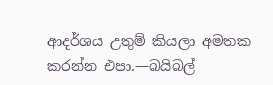ආදර්ශය උතුම් කියලා අමතක කරන්න එපා.—බයිබල්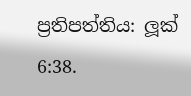ප්‍රතිපත්තිය: ලූක් 6:38.